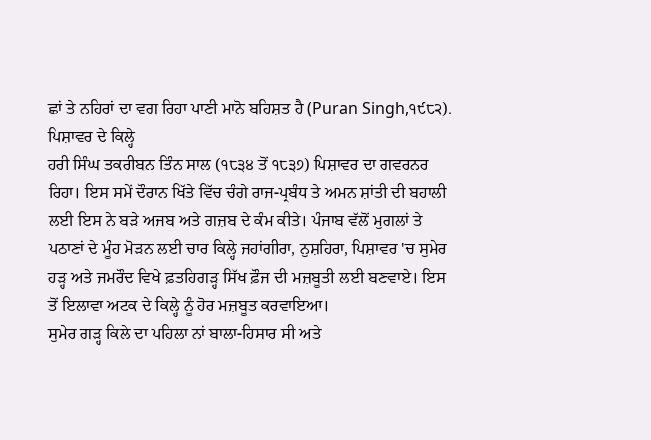ਛਾਂ ਤੇ ਨਹਿਰਾਂ ਦਾ ਵਗ ਰਿਹਾ ਪਾਣੀ ਮਾਨੋ ਬਹਿਸ਼ਤ ਹੈ (Puran Singh,੧੯੮੨).
ਪਿਸ਼ਾਵਰ ਦੇ ਕਿਲ੍ਹੇ
ਹਰੀ ਸਿੰਘ ਤਕਰੀਬਨ ਤਿੰਨ ਸਾਲ (੧੮੩੪ ਤੋਂ ੧੮੩੭) ਪਿਸ਼ਾਵਰ ਦਾ ਗਵਰਨਰ ਰਿਹਾ। ਇਸ ਸਮੇਂ ਦੌਰਾਨ ਖਿੱਤੇ ਵਿੱਚ ਚੰਗੇ ਰਾਜ-ਪ੍ਰਬੰਧ ਤੇ ਅਮਨ ਸ਼ਾਂਤੀ ਦੀ ਬਹਾਲੀ ਲਈ ਇਸ ਨੇ ਬੜੇ ਅਜਬ ਅਤੇ ਗਜ਼ਬ ਦੇ ਕੰਮ ਕੀਤੇ। ਪੰਜਾਬ ਵੱਲੋਂ ਮੁਗਲਾਂ ਤੇ ਪਠਾਣਾਂ ਦੇ ਮੂੰਹ ਮੋੜਨ ਲਈ ਚਾਰ ਕਿਲ੍ਹੇ ਜਹਾਂਗੀਰਾ, ਨੁਸ਼ਹਿਰਾ, ਪਿਸ਼ਾਵਰ 'ਚ ਸੁਮੇਰ ਹੜ੍ਹ ਅਤੇ ਜਮਰੌਦ ਵਿਖੇ ਫ਼ਤਹਿਗੜ੍ਹ ਸਿੱਖ ਫ਼ੌਜ ਦੀ ਮਜ਼ਬੂਤੀ ਲਈ ਬਣਵਾਏ। ਇਸ ਤੋਂ ਇਲਾਵਾ ਅਟਕ ਦੇ ਕਿਲ੍ਹੇ ਨੂੰ ਹੋਰ ਮਜ਼ਬੂਤ ਕਰਵਾਇਆ।
ਸੁਮੇਰ ਗੜ੍ਹ ਕਿਲੇ ਦਾ ਪਹਿਲਾ ਨਾਂ ਬਾਲਾ-ਹਿਸਾਰ ਸੀ ਅਤੇ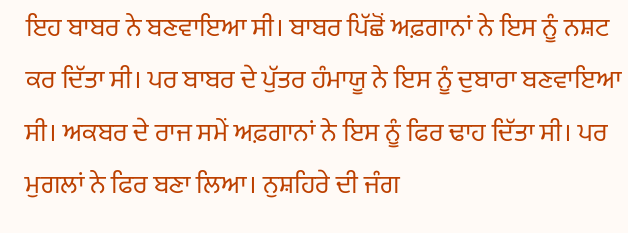ਇਹ ਬਾਬਰ ਨੇ ਬਣਵਾਇਆ ਸੀ। ਬਾਬਰ ਪਿੱਛੋਂ ਅਫ਼ਗਾਨਾਂ ਨੇ ਇਸ ਨੂੰ ਨਸ਼ਟ ਕਰ ਦਿੱਤਾ ਸੀ। ਪਰ ਬਾਬਰ ਦੇ ਪੁੱਤਰ ਹੰਮਾਯੂ ਨੇ ਇਸ ਨੂੰ ਦੁਬਾਰਾ ਬਣਵਾਇਆ ਸੀ। ਅਕਬਰ ਦੇ ਰਾਜ ਸਮੇਂ ਅਫ਼ਗਾਨਾਂ ਨੇ ਇਸ ਨੂੰ ਫਿਰ ਢਾਹ ਦਿੱਤਾ ਸੀ। ਪਰ ਮੁਗਲਾਂ ਨੇ ਫਿਰ ਬਣਾ ਲਿਆ। ਨੁਸ਼ਹਿਰੇ ਦੀ ਜੰਗ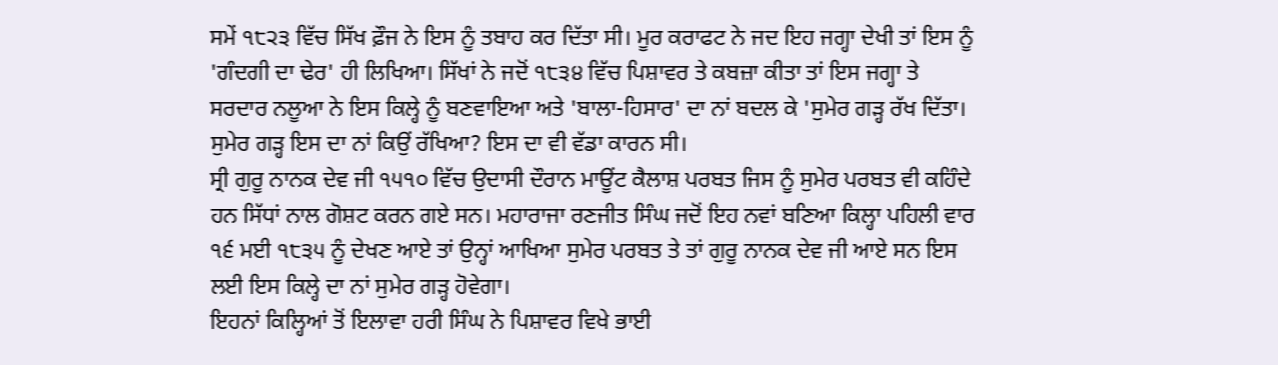ਸਮੇਂ ੧੮੨੩ ਵਿੱਚ ਸਿੱਖ ਫ਼ੌਜ ਨੇ ਇਸ ਨੂੰ ਤਬਾਹ ਕਰ ਦਿੱਤਾ ਸੀ। ਮੂਰ ਕਰਾਫਟ ਨੇ ਜਦ ਇਹ ਜਗ੍ਹਾ ਦੇਖੀ ਤਾਂ ਇਸ ਨੂੰ 'ਗੰਦਗੀ ਦਾ ਢੇਰ' ਹੀ ਲਿਖਿਆ। ਸਿੱਖਾਂ ਨੇ ਜਦੋਂ ੧੮੩੪ ਵਿੱਚ ਪਿਸ਼ਾਵਰ ਤੇ ਕਬਜ਼ਾ ਕੀਤਾ ਤਾਂ ਇਸ ਜਗ੍ਹਾ ਤੇ ਸਰਦਾਰ ਨਲੂਆ ਨੇ ਇਸ ਕਿਲ੍ਹੇ ਨੂੰ ਬਣਵਾਇਆ ਅਤੇ 'ਬਾਲਾ-ਹਿਸਾਰ' ਦਾ ਨਾਂ ਬਦਲ ਕੇ 'ਸੁਮੇਰ ਗੜ੍ਹ ਰੱਖ ਦਿੱਤਾ। ਸੁਮੇਰ ਗੜ੍ਹ ਇਸ ਦਾ ਨਾਂ ਕਿਉਂ ਰੱਖਿਆ? ਇਸ ਦਾ ਵੀ ਵੱਡਾ ਕਾਰਨ ਸੀ।
ਸ੍ਰੀ ਗੁਰੂ ਨਾਨਕ ਦੇਵ ਜੀ ੧੫੧੦ ਵਿੱਚ ਉਦਾਸੀ ਦੌਰਾਨ ਮਾਊਂਟ ਕੈਲਾਸ਼ ਪਰਬਤ ਜਿਸ ਨੂੰ ਸੁਮੇਰ ਪਰਬਤ ਵੀ ਕਹਿੰਦੇ ਹਨ ਸਿੱਧਾਂ ਨਾਲ ਗੋਸ਼ਟ ਕਰਨ ਗਏ ਸਨ। ਮਹਾਰਾਜਾ ਰਣਜੀਤ ਸਿੰਘ ਜਦੋਂ ਇਹ ਨਵਾਂ ਬਣਿਆ ਕਿਲ੍ਹਾ ਪਹਿਲੀ ਵਾਰ ੧੬ ਮਈ ੧੮੩੫ ਨੂੰ ਦੇਖਣ ਆਏ ਤਾਂ ਉਨ੍ਹਾਂ ਆਖਿਆ ਸੁਮੇਰ ਪਰਬਤ ਤੇ ਤਾਂ ਗੁਰੂ ਨਾਨਕ ਦੇਵ ਜੀ ਆਏ ਸਨ ਇਸ ਲਈ ਇਸ ਕਿਲ੍ਹੇ ਦਾ ਨਾਂ ਸੁਮੇਰ ਗੜ੍ਹ ਹੋਵੇਗਾ।
ਇਹਨਾਂ ਕਿਲ੍ਹਿਆਂ ਤੋਂ ਇਲਾਵਾ ਹਰੀ ਸਿੰਘ ਨੇ ਪਿਸ਼ਾਵਰ ਵਿਖੇ ਭਾਈ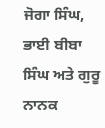ਜੋਗਾ ਸਿੰਘ, ਭਾਈ ਬੀਬਾ ਸਿੰਘ ਅਤੇ ਗੁਰੂ ਨਾਨਕ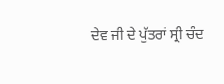ਦੇਵ ਜੀ ਦੇ ਪੁੱਤਰਾਂ ਸ੍ਰੀ ਚੰਦ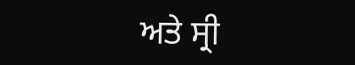ਅਤੇ ਸ੍ਰੀ